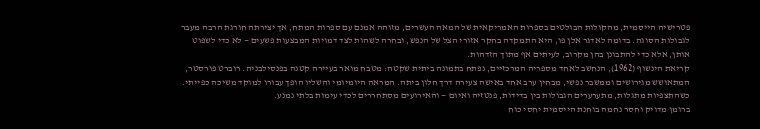פטרישיה הייסמית, מהקולות הבולטים בספרות האמריקאית של המאה העשרים, מזוהה אמנם עם ספרות המתח, אך יצירתה חורגת הרבה מעבר לגבולות הסוגה. בדומה לאדגר אלן פו, היא התמקדה בחקר אזורי הצל של הנפש, ובחרה לשהות לצד דמויות המבצעות פשעים — לא כדי לשפוט אותן, אלא כדי להתבונן בהן מקרוב, לעיתים אף מתוך הזדהות.
קריאת הינשוף (1962), הנחשב לאחד מספריה המרכזיים, נפתח בתמונה ביתית שקטה: מטבח מואר בעיירה קטנה בפנסילבניה. רוברט פורסטר, המתאושש מגירושים וממשבר נפשי, מבחין ערב אחד באישה צעירה דרך חלון ביתה. המראה היומיומי והשליו הופך עבורו למוקד משיכה כפייתי. כשהתצפיות מתגלות, מתערערים הגבולות בין בדידות, פנטזיה ואיום — והאירועים מסתחררים לכדי עימות בלתי נמנע.
ברומן מדויק וחסר נחמה בוחנת הייסמית יחסי כוח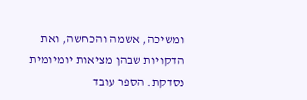ומשיכה, אשמה והכחשה, ואת הדקויות שבהן מציאות יומיומית נסדקת. הספר עובד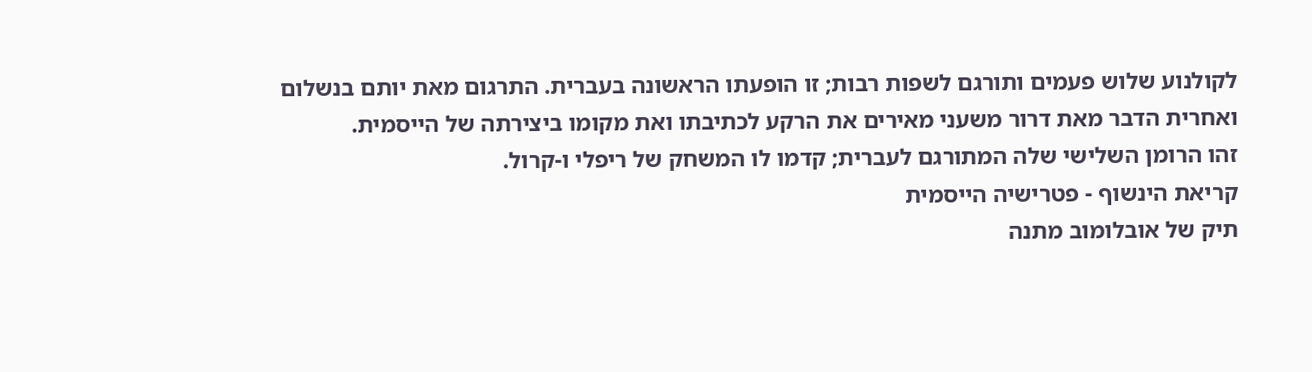לקולנוע שלוש פעמים ותורגם לשפות רבות; זו הופעתו הראשונה בעברית. התרגום מאת יותם בנשלום ואחרית הדבר מאת דרור משעני מאירים את הרקע לכתיבתו ואת מקומו ביצירתה של הייסמית.
זהו הרומן השלישי שלה המתורגם לעברית; קדמו לו המשחק של ריפלי ו-קרול.
קריאת הינשוף - פטרישיה הייסמית
תיק של אובלומוב מתנה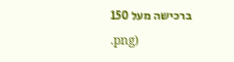ברכישה מעל 150
.png)